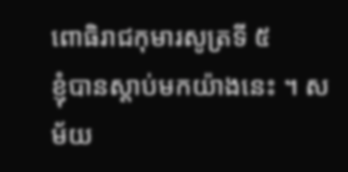ពោធិរាជកុមារសូត្រទី ៥
ខ្ញុំបានស្តាប់មកយ៉ាងនេះ ។ សម័យ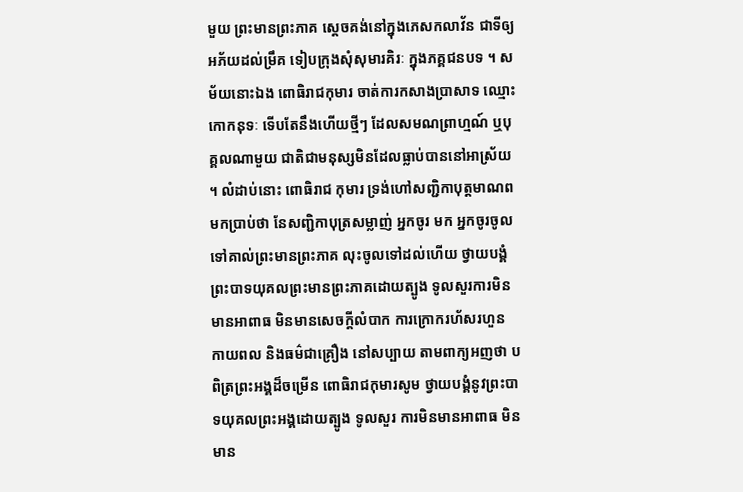មួយ ព្រះមានព្រះភាគ ស្តេចគង់នៅក្នុងភេសកលាវ័ន ជាទីឲ្យអភ័យដល់ម្រឹគ ទៀបក្រុងសុំសុមារគិរៈ ក្នុងភគ្គជនបទ ។ សម័យនោះឯង ពោធិរាជកុមារ ចាត់ការកសាងប្រាសាទ ឈ្មោះកោកនុទៈ ទើបតែនឹងហើយថ្មីៗ ដែលសមណព្រាហ្មណ៍ ឬបុគ្គលណាមួយ ជាតិជាមនុស្សមិនដែលធ្លាប់បាននៅអាស្រ័យ ។ លំដាប់នោះ ពោធិរាជ កុមារ ទ្រង់ហៅសញ្ជិកាបុត្តមាណពមកប្រាប់ថា នែសញ្ជិកាបុត្រសម្លាញ់ អ្នកចូរ មក អ្នកចូរចូលទៅគាល់ព្រះមានព្រះភាគ លុះចូលទៅដល់ហើយ ថ្វាយបង្គំ ព្រះបាទយុគលព្រះមានព្រះភាគដោយត្បូង ទូលសួរការមិនមានអាពាធ មិនមានសេចក្តីលំបាក ការក្រោករហ័សរហួន កាយពល និងធម៌ជាគ្រឿង នៅសប្បាយ តាមពាក្យអញថា បពិត្រព្រះអង្គដ៏ចម្រើន ពោធិរាជកុមារសូម ថ្វាយបង្គំនូវព្រះបាទយុគលព្រះអង្គដោយត្បូង ទូលសួរ ការមិនមានអាពាធ មិនមាន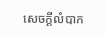សេចក្តីលំបាក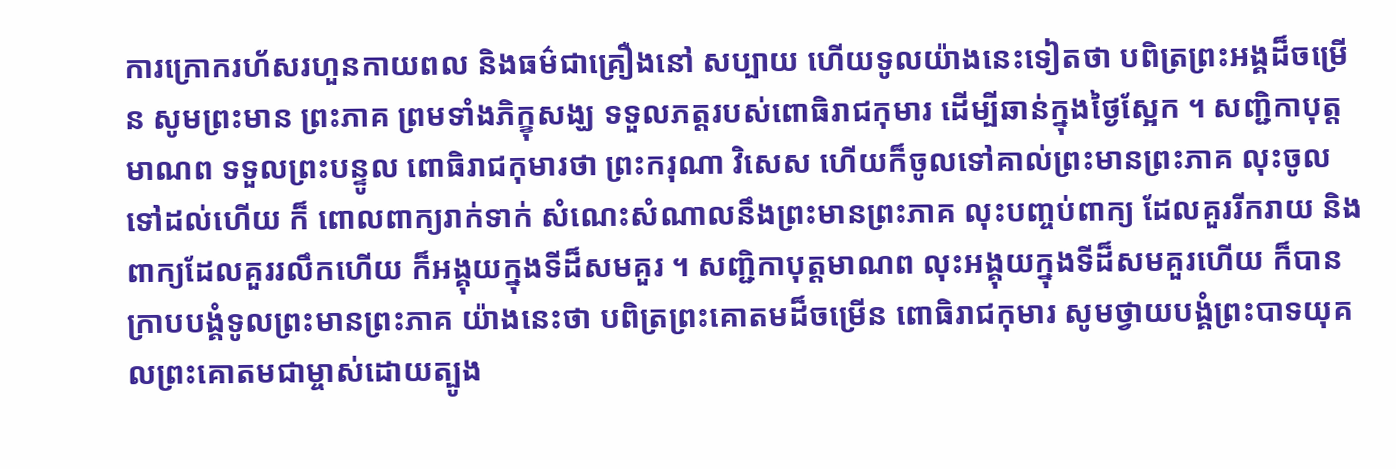ការក្រោករហ័សរហួនកាយពល និងធម៌ជាគ្រឿងនៅ សប្បាយ ហើយទូលយ៉ាងនេះទៀតថា បពិត្រព្រះអង្គដ៏ចម្រើន សូមព្រះមាន ព្រះភាគ ព្រមទាំងភិក្ខុសង្ឃ ទទួលភត្តរបស់ពោធិរាជកុមារ ដើម្បីឆាន់ក្នុងថ្ងៃស្អែក ។ សញ្ជិកាបុត្តមាណព ទទួលព្រះបន្ទូល ពោធិរាជកុមារថា ព្រះករុណា វិសេស ហើយក៏ចូលទៅគាល់ព្រះមានព្រះភាគ លុះចូលទៅដល់ហើយ ក៏ ពោលពាក្យរាក់ទាក់ សំណេះសំណាលនឹងព្រះមានព្រះភាគ លុះបញ្ចប់ពាក្យ ដែលគួររីករាយ និងពាក្យដែលគួររលឹកហើយ ក៏អង្គុយក្នុងទីដ៏សមគួរ ។ សញ្ជិកាបុត្តមាណព លុះអង្គុយក្នុងទីដ៏សមគួរហើយ ក៏បាន ក្រាបបង្គំទូលព្រះមានព្រះភាគ យ៉ាងនេះថា បពិត្រព្រះគោតមដ៏ចម្រើន ពោធិរាជកុមារ សូមថ្វាយបង្គំព្រះបាទយុគលព្រះគោតមជាម្ចាស់ដោយត្បូង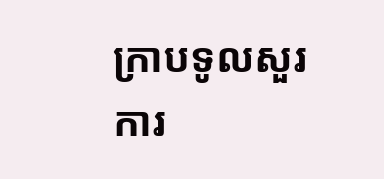ក្រាបទូលសួរការ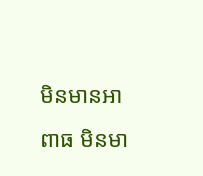មិនមានអាពាធ មិនមា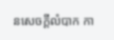នសេចក្តីលំបាក កា